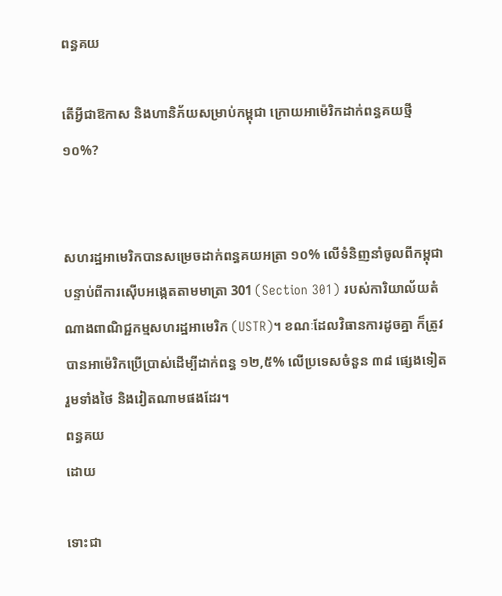ពន្ធគយ

តើអ្វីជាឱកាស និងហានិភ័យសម្រាប់កម្ពុជា ក្រោយអាម៉េរិកដាក់ពន្ធគយថ្មី ១០%?


សហរដ្ឋអាមេរិកបានសម្រេចដាក់ពន្ធគយអត្រា ១០% លើទំនិញនាំចូលពីកម្ពុជា បន្ទាប់ពីការស៊ើបអង្កេតតាមមាត្រា 301 (Section 301) របស់ការិយាល័យតំណាងពាណិជ្ជកម្មសហរដ្ឋអាមេរិក (USTR)។ ខណៈដែលវិធានការដូចគ្នា ក៏ត្រូវបានអាម៉េរិកប្រើប្រាស់ដើម្បីដាក់ពន្ធ ១២,៥% លើប្រទេសចំនួន ៣៨ ផ្សេងទៀត រួមទាំងថៃ និងវៀតណាមផងដែរ។
ពន្ធគយ
ដោយ

ទោះជា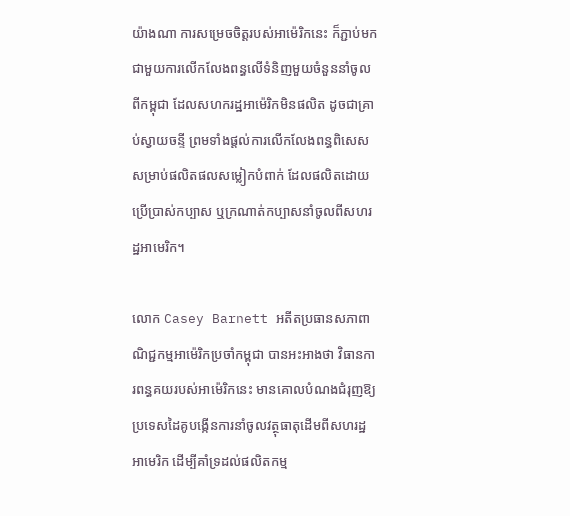យ៉ាងណា ការសម្រេចចិត្តរបស់អាម៉េរិកនេះ ក៏ភ្ជាប់មកជាមួយការលើកលែងពន្ធលើទំនិញមួយចំនួននាំចូលពីកម្ពុជា ដែលសហករដ្ឋអាម៉េរិកមិនផលិត ដូចជាគ្រាប់ស្វាយចន្ទី ព្រមទាំងផ្តល់ការលើកលែងពន្ធពិសេសសម្រាប់ផលិតផលសម្លៀកបំពាក់ ដែលផលិតដោយប្រើប្រាស់កប្បាស ឬក្រណាត់កប្បាសនាំចូលពីសហរដ្ឋអាមេរិក។

លោក Casey Barnett អតីតប្រធានសភាពាណិជ្ជកម្មអាម៉េរិកប្រចាំកម្ពុជា បានអះអាងថា វិធានការពន្ធគយរបស់អាម៉េរិកនេះ មានគោលបំណងជំរុញឱ្យប្រទេសដៃគូបង្កើនការនាំចូលវត្ថុធាតុដើមពីសហរដ្ឋអាមេរិក ដើម្បីគាំទ្រដល់ផលិតកម្ម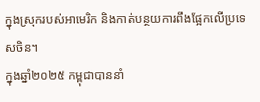ក្នុងស្រុករបស់អាមេរិក និងកាត់បន្ថយការពឹងផ្អែកលើប្រទេសចិន។
ក្នុងឆ្នាំ២០២៥ កម្ពុជាបាននាំ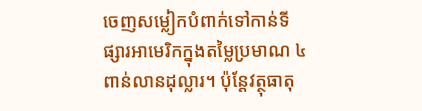ចេញសម្លៀកបំពាក់ទៅកាន់ទីផ្សារអាមេរិកក្នុងតម្លៃប្រមាណ ៤ ពាន់លានដុល្លារ។ ប៉ុន្តែវត្ថុធាតុ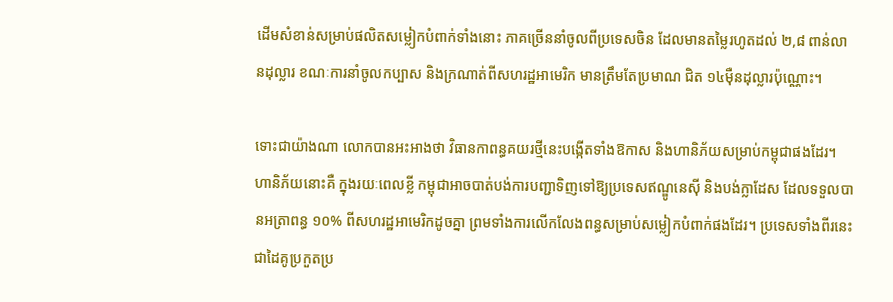ដើមសំខាន់សម្រាប់ផលិតសម្លៀកបំពាក់ទាំងនោះ ភាគច្រើននាំចូលពីប្រទេសចិន ដែលមានតម្លៃរហូតដល់ ២,៨ ពាន់លានដុល្លារ ខណៈការនាំចូលកប្បាស និងក្រណាត់ពីសហរដ្ឋអាមេរិក មានត្រឹមតែប្រមាណ ជិត ១៤ម៉ឺនដុល្លារប៉ុណ្ណោះ។

ទោះជាយ៉ាងណា លោកបានអះអាងថា វិធានកាពន្ធគយរថ្មីនេះបង្កើតទាំងឱកាស និងហានិភ័យសម្រាប់កម្ពុជាផងដែរ។ ហានិភ័យនោះគឺ ក្នុងរយៈពេលខ្លី កម្ពុជាអាចបាត់បង់ការបញ្ជាទិញទៅឱ្យប្រទេសឥណ្ឌូនេស៊ី និងបង់ក្លាដែស ដែលទទួលបានអត្រាពន្ធ ១០% ពីសហរដ្ឋអាមេរិកដូចគ្នា ព្រមទាំងការលើកលែងពន្ធសម្រាប់សម្លៀកបំពាក់ផងដែរ។ ប្រទេសទាំងពីរនេះជាដៃគូប្រកួតប្រ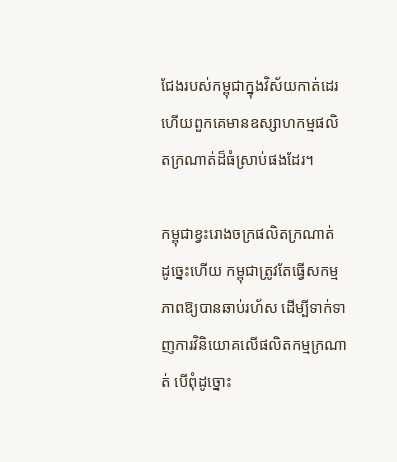ជែងរបស់កម្ពុជាក្នុងវិស័យកាត់ដេរ ហើយពួកគេមានឧស្សាហកម្មផលិតក្រណាត់ដ៏ធំស្រាប់ផងដែរ។

កម្ពុជាខ្វះរោងចក្រផលិតក្រណាត់ ដូច្នេះហើយ កម្ពុជាត្រូវតែធ្វើសកម្មភាពឱ្យបានឆាប់រហ័ស ដើម្បីទាក់ទាញការវិនិយោគលើផលិតកម្មក្រណាត់ បើពុំដូច្នោះ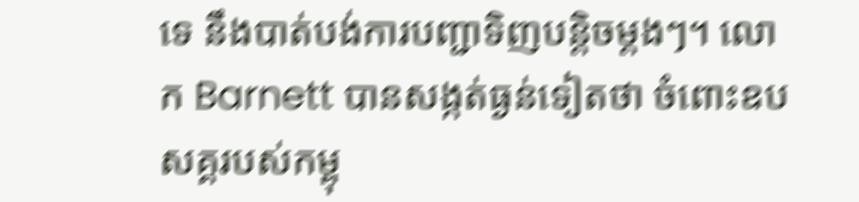ទេ នឹងបាត់បង់ការបញ្ជាទិញបន្តិចម្តងៗ។ លោក Barnett បានសង្កត់ធ្ងន់ទៀតថា ចំពោះឧបសគ្គរបស់កម្ពុ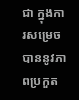ជា ក្នុងការសម្រេចបាននូវភាពប្រកួត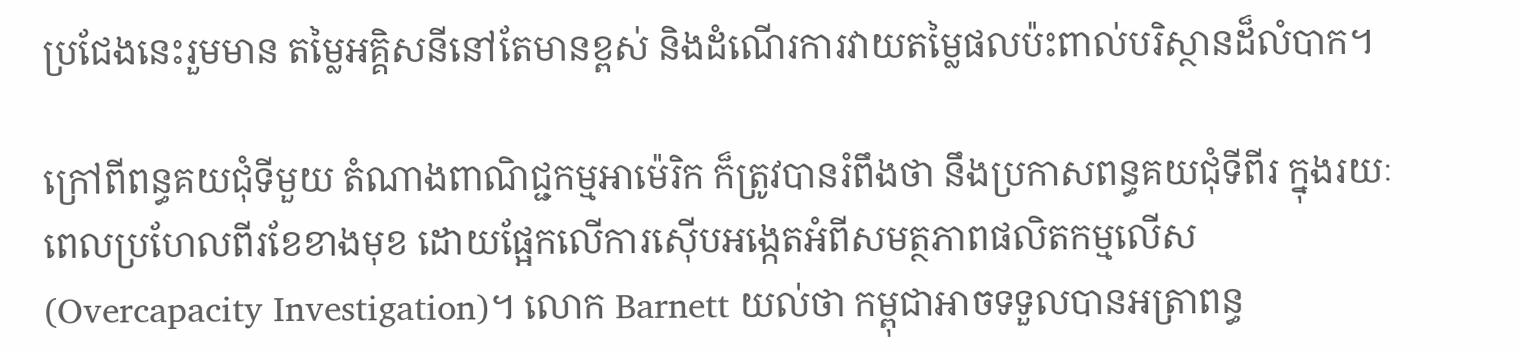ប្រជែងនេះរួមមាន តម្លៃអគ្គិសនីនៅតែមានខ្ពស់ និងដំណើរការវាយតម្លៃផលប៉ះពាល់បរិស្ថានដ៏លំបាក។

ក្រៅពីពន្ធគយជុំទីមួយ តំណាងពាណិជ្ជកម្មអាម៉េរិក ក៏ត្រូវបានរំពឹងថា នឹងប្រកាសពន្ធគយជុំទីពីរ ក្នុងរយៈពេលប្រហែលពីរខែខាងមុខ ដោយផ្អែកលើការស៊ើបអង្កេតអំពីសមត្ថភាពផលិតកម្មលើស (Overcapacity Investigation)។ លោក Barnett យល់ថា កម្ពុជាអាចទទួលបានអត្រាពន្ធ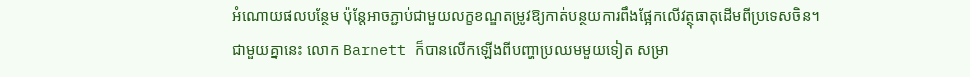អំណោយផលបន្ថែម ប៉ុន្តែអាចភ្ជាប់ជាមួយលក្ខខណ្ឌតម្រូវឱ្យកាត់បន្ថយការពឹងផ្អែកលើវត្ថុធាតុដើមពីប្រទេសចិន។
ជាមួយគ្នានេះ លោក Barnett ក៏បានលើកឡើងពីបញ្ហាប្រឈមមួយទៀត សម្រា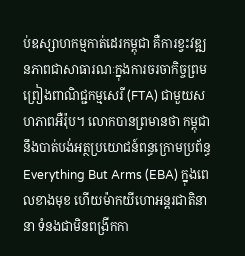ប់ឧស្សាហកម្មកាត់ដេរកម្ពុជា គឺការខ្វះវឌ្ឍនភាពជាសាធារណៈក្នុងការចរចាកិច្ចព្រមព្រៀងពាណិជ្ជកម្មសេរី (FTA) ជាមួយសហភាពអឺរ៉ុប។ លោកបានព្រមានថា កម្ពុជានឹងបាត់បង់អត្ថប្រយោជន៍ពន្ធក្រោមប្រព័ន្ធ Everything But Arms (EBA) ក្នុងពេលខាងមុខ ហើយម៉ាកយីហោអន្តរជាតិនានា ទំនងជាមិនពង្រីកកា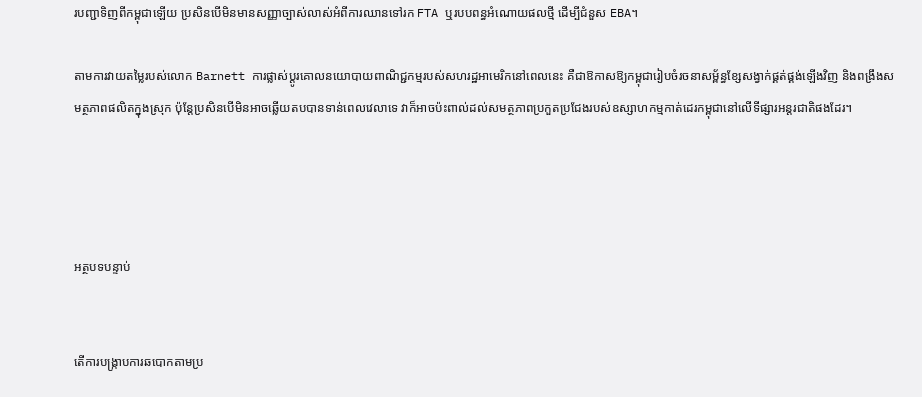របញ្ជាទិញពីកម្ពុជាឡើយ ប្រសិនបើមិនមានសញ្ញាច្បាស់លាស់អំពីការឈានទៅរក FTA ឬរបបពន្ធអំណោយផលថ្មី ដើម្បីជំនួស EBA។

តាមការវាយតម្លៃរបស់លោក Barnett ការផ្លាស់ប្តូរគោលនយោបាយពាណិជ្ជកម្មរបស់សហរដ្ឋអាមេរិកនៅពេលនេះ គឺជាឱកាសឱ្យកម្ពុជារៀបចំរចនាសម្ព័ន្ធខ្សែសង្វាក់ផ្គត់ផ្គង់ឡើងវិញ និងពង្រឹងសមត្ថភាពផលិតក្នុងស្រុក ប៉ុន្តែប្រសិនបើមិនអាចឆ្លើយតបបានទាន់ពេលវេលាទេ វាក៏អាចប៉ះពាល់ដល់សមត្ថភាពប្រកួតប្រជែងរបស់ឧស្សាហកម្មកាត់ដេរកម្ពុជានៅលើទីផ្សារអន្តរជាតិផងដែរ។




អត្ថបទបន្ទាប់


តើការបង្ក្រាបការឆបោកតាមប្រ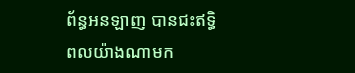ព័ន្ធអនឡាញ បានជះឥទ្ធិពលយ៉ាងណាមក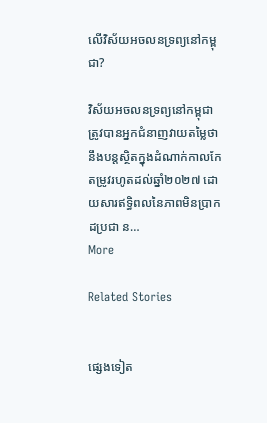លើវិស័យអចលនទ្រព្យនៅកម្ពុជា?

វិស័យអចលនទ្រព្យនៅកម្ពុជា ត្រូវបានអ្នកជំនាញវាយតម្លៃថា នឹងបន្តស្ថិតក្នុងដំណាក់កាលកែតម្រូវរហូតដល់ឆ្នាំ២០២៧ ដោយសារឥទ្ធិពលនៃភាពមិនប្រាកដប្រជា ន…
More

Related Stories


ផ្សេងទៀត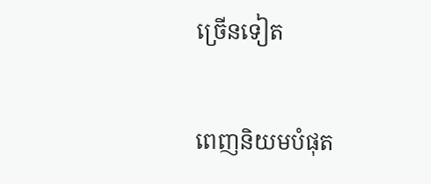ច្រើនទៀត

ពេញនិយមបំផុត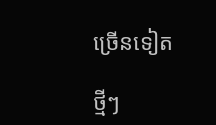ច្រើនទៀត

ថ្មីៗ